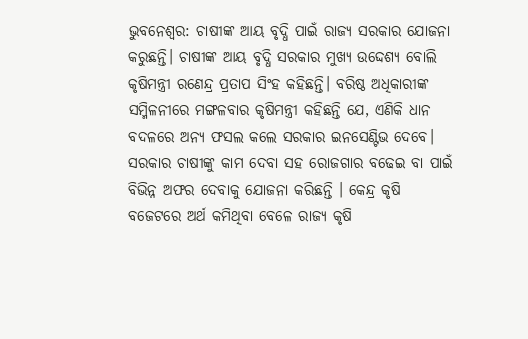ଭୁବନେଶ୍ୱର: ଚାଷୀଙ୍କ ଆୟ ବୃଦ୍ଧି ପାଇଁ ରାଜ୍ୟ ସରକାର ଯୋଜନା କରୁଛନ୍ତି। ଚାଷୀଙ୍କ ଆୟ ବୃଦ୍ଧି ସରକାର ମୁଖ୍ୟ ଉଦ୍ଦେଶ୍ୟ ବୋଲି କୃଷିମନ୍ତ୍ରୀ ରଣେନ୍ଦ୍ର ପ୍ରତାପ ସିଂହ କହିଛନ୍ତି। ବରିଷ୍ଠ ଅଧିକାରୀଙ୍କ ସମ୍ମିଳନୀରେ ମଙ୍ଗଳବାର କୃଷିମନ୍ତ୍ରୀ କହିଛନ୍ତି ଯେ, ଏଣିକି ଧାନ ବଦଳରେ ଅନ୍ୟ ଫସଲ କଲେ ସରକାର ଇନସେଣ୍ଟିଭ ଦେବେ। ସରକାର ଚାଷୀଙ୍କୁ କାମ ଦେବା ସହ ରୋଜଗାର ବଢେଇ ବା ପାଇଁ ବିଭିନ୍ନ ଅଫର ଦେବାକୁ ଯୋଜନା କରିଛନ୍ତି । କେନ୍ଦ୍ର କୃଷି ବଜେଟରେ ଅର୍ଥ କମିଥିବା ବେଳେ ରାଜ୍ୟ କୃଷି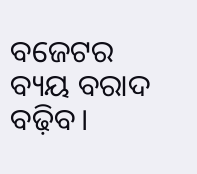ବଜେଟର ବ୍ୟୟ ବରାଦ ବଢ଼ିବ।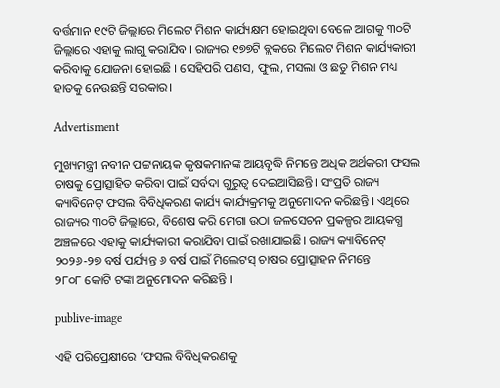ବର୍ତ୍ତମାନ ୧୯ଟି ଜିଲ୍ଲାରେ ମିଲେଟ ମିଶନ କାର୍ଯ୍ୟକ୍ଷମ ହୋଇଥିବା ବେଳେ ଆଗକୁ ୩୦ଟି ଜିଲ୍ଲାରେ ଏହାକୁ ଲାଗୁ କରାଯିବ। ରାଜ୍ୟର ୧୭୭ଟି ବ୍ଲକରେ ମିଲେଟ ମିଶନ କାର୍ଯ୍ୟକାରୀ କରିବାକୁ ଯୋଜନା ହୋଇଛି । ସେହିପରି ପଣସ, ଫୁଲ, ମସଲା ଓ ଛତୁ ମିଶନ ମଧ୍ୟ ହାତକୁ ନେଉଛନ୍ତି ସରକାର।

Advertisment

ମୁଖ୍ୟମନ୍ତ୍ରୀ ନବୀନ ପଟ୍ଟନାୟକ କୃଷକମାନଙ୍କ ଆୟବୃଦ୍ଧି ନିମନ୍ତେ ଅଧିକ ଅର୍ଥକରୀ ଫସଲ ଚାଷକୁ ପ୍ରୋତ୍ସାହିତ କରିବା ପାଇଁ ସର୍ବଦା ଗୁରୁତ୍ବ ଦେଇଆସିଛନ୍ତି। ସଂପ୍ରତି ରାଜ୍ୟ କ୍ୟାବିନେଟ୍‌ ଫସଲ ବିବିଧିକରଣ କାର୍ଯ୍ୟ କାର୍ଯ୍ୟକ୍ରମକୁ ଅନୁମୋଦନ କରିଛନ୍ତି। ଏଥିରେ ରାଜ୍ୟର ୩୦ଟି ଜିଲ୍ଲାରେ, ବିଶେଷ କରି ମେଗା ଉଠା ଜଳସେଚନ ପ୍ରକଳ୍ପର ଆୟକଗ୍ଧ ଅଞ୍ଚଳରେ ଏହାକୁ କାର୍ଯ୍ୟକାରୀ କରାଯିବା ପାଇଁ ରଖାଯାଇଛି। ରାଜ୍ୟ କ୍ୟାବିନେଟ୍ ୨୦୨୬-୨୭ ବର୍ଷ ପର୍ଯ୍ୟନ୍ତ ୬ ବର୍ଷ ପାଇଁ ମିଲେଟସ୍‌ ଚାଷର ପ୍ରୋତ୍ସାହନ ନିମନ୍ତେ ୨୮୦୮ ‌କୋଟି ଟଙ୍କା ଅନୁମୋଦନ କରିଛନ୍ତି ।

publive-image

ଏହି ପରିପ୍ରେକ୍ଷୀରେ ‘ଫସଲ ବିବିଧିକରଣକୁ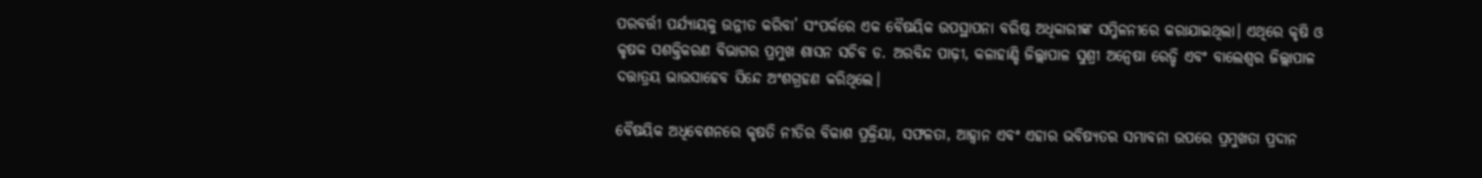ପରବର୍ତ୍ତୀ ପର୍ଯ୍ୟାୟକୁ ଉନ୍ନୀତ କରିବା’ ସଂପର୍କରେ ଏକ ବୈଷୟିକ ଉପସ୍ଥାପନା ବରିଷ୍ଠ ଅଧିକାରୀଙ୍କ ସମ୍ମିଳନୀରେ କରାଯାଇଥିଲା। ଏଥିରେ କୃଷି ଓ କୃଷକ ସଶକ୍ତିକରଣ ବିଭାଗର ପ୍ରମୁଖ ଶାସନ ସଚିବ ଡ. ଅରବିନ୍ଦ ପାଢ଼ୀ, କଳାହାଣ୍ଡି ଜିଲ୍ଲାପାଳ ସୁଶ୍ରୀ ଅନ୍ବେଷା ରେଡ୍ଡି ଏବଂ ବାଲେଶ୍ବର ଜିଲ୍ଲାପାଳ ଦତ୍ତାତ୍ରୟ ଭାଉସାହେବ ସିନ୍ଦେ ଅଂଶଗ୍ରହଣ କରିଥିଲେ।

ବୈଷୟିକ ଅଧିବେଶନରେ କୃଷତି ନୀତିର ବିକାଶ ପ୍ରକ୍ରିୟା, ସଫଳତା, ଆହ୍ବାନ ଏବଂ ଏହାର ଭବିଷ୍ୟତର ସମ୍ଭାବନା ଉପରେ ପ୍ରମୁଖତା ପ୍ରଦାନ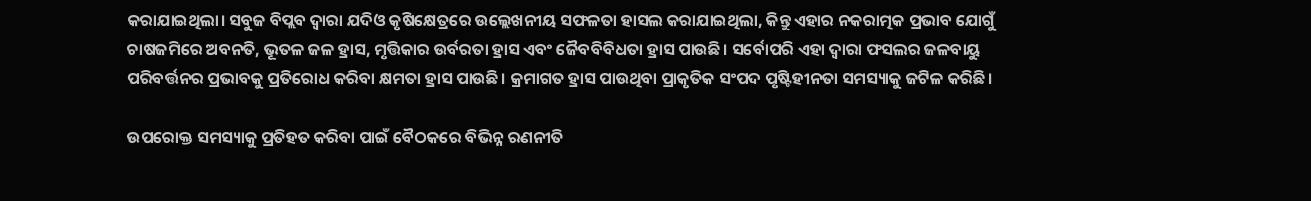କରାଯାଇଥିଲା। ସବୁଜ ବିପ୍ଲବ ଦ୍ବାରା ଯଦିଓ କୃଷିକ୍ଷେତ୍ରରେ ଉଲ୍ଲେଖନୀୟ ସଫଳତା ହାସଲ କରାଯାଇଥିଲା, କିନ୍ତୁ ଏହାର ନକରାତ୍ମକ ପ୍ରଭାବ ଯୋଗୁଁ ଚାଷଜମିରେ ଅବନତି, ଭୂତଳ ଜଳ ହ୍ରାସ, ମୃତ୍ତିକାର ଉର୍ବରତା ହ୍ରାସ ଏବଂ ଜୈବବିବିଧତା ହ୍ରାସ ପାଉଛି। ସର୍ବୋପରି ଏହା ଦ୍ବାରା ଫସଲର ଜଳବାୟୁ ପରିବର୍ତ୍ତନର ପ୍ରଭାବକୁ ପ୍ରତିରୋଧ କରିବା କ୍ଷମତା ହ୍ରାସ ପାଉଛି। କ୍ରମାଗତ ହ୍ରାସ ପାଉଥିବା ପ୍ରାକୃତିକ ସଂପଦ ପୃଷ୍ଟିହୀନତା ସମସ୍ୟାକୁ ଜଟିଳ କରିଛି।

ଉପରୋକ୍ତ ସମସ୍ୟାକୁ ପ୍ରତିହତ କରିବା ପାଇଁ ବୈଠକରେ ବିଭିନ୍ନ ରଣନୀତି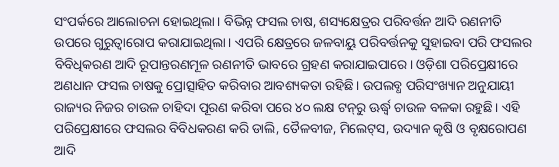ସଂପର୍କରେ ଆଲୋଚନା ହୋଇଥିଲା। ବିଭିନ୍ନ ଫସଲ ଚାଷ, ଶସ୍ୟକ୍ଷେତ୍ରର ପରିବର୍ତ୍ତନ ଆଦି ରଣନୀତି ଉପରେ ଗୁରୁତ୍ବାରୋପ କରାଯାଇଥିଲା। ଏପରି କ୍ଷେତ୍ରରେ ଜଳବାୟୁ ପରିବର୍ତ୍ତନକୁ ସୁହାଇବା ପରି ଫସଲର ବିବିଧିକରଣ ଆଦି ରୂପାନ୍ତରଣମୂଳ ରଣନୀତି ଭାବରେ ଗ୍ରହଣ କରାଯାଇପାରେ। ଓଡ଼ିଶା ପରିପ୍ରେକ୍ଷୀରେ ଅଣଧାନ ଫସଲ ଚାଷକୁ ପ୍ରୋତ୍ସାହିତ କରିବାର ଆବଶ୍ୟକତା ରହିଛି। ଉପଲବ୍ଧ ପରିସଂଖ୍ୟାନ ଅନୁଯାୟୀ ରାଜ୍ୟର ନିଜର ଚାଉଳ ଚାହିଦା ପୂରଣ କରିବା ପରେ ୪୦ ଲକ୍ଷ ଟନ୍‌ରୁ ଊର୍ଦ୍ଧ୍ବ ଚାଉଳ ବଳକା ରହୁଛି। ଏହି ପରିପ୍ରେକ୍ଷୀରେ ଫସଲର ବିବିଧକରଣ କରି ଡାଲି, ତୈଳବୀଜ, ମିଲେଟ୍‌ସ, ଉଦ୍ୟାନ କୃଷି ଓ ବୃକ୍ଷରୋପଣ ଆଦି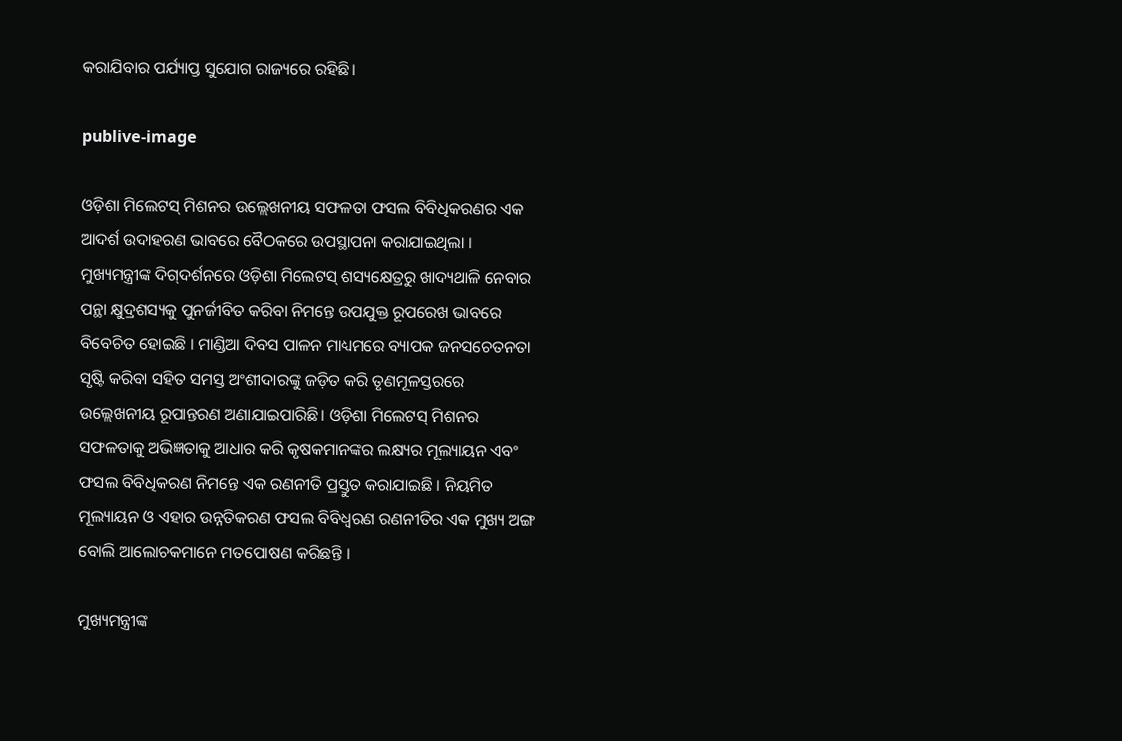କରାଯିବାର ପର୍ଯ୍ୟାପ୍ତ ସୁଯୋଗ ରାଜ୍ୟରେ ରହିଛି।

publive-image

ଓଡ଼ିଶା ମିଲେଟସ୍ ମିଶନର ଉଲ୍ଲେଖନୀୟ ସଫଳତା ଫସଲ ବିବିଧିକରଣର ଏକ ଆଦର୍ଶ ଉଦାହରଣ ଭାବରେ ବୈଠକରେ ଉପସ୍ଥାପନା କରାଯାଇଥିଲା । ମୁଖ୍ୟମନ୍ତ୍ରୀଙ୍କ ଦିଗ୍‌ଦର୍ଶନରେ ଓଡ଼ିଶା ମିଲେଟସ୍ ଶସ୍ୟକ୍ଷେତ୍ରରୁ ଖାଦ୍ୟଥାଳି ନେବାର ପନ୍ଥା କ୍ଷୁଦ୍ରଶସ୍ୟକୁ ପୁନର୍ଜୀବିତ କରିବା ନିମନ୍ତେ ଉପଯୁକ୍ତ ରୂପରେଖ ଭାବରେ ବିବେଚିତ ହୋଇଛି । ମାଣ୍ଡିଆ ଦିବସ ପାଳନ ମାଧ୍ୟମରେ ବ୍ୟାପକ ଜନସଚେତନତା ସୃଷ୍ଟି କରିବା ସହିତ ସମସ୍ତ ଅଂଶୀଦାରଙ୍କୁ ଜଡ଼ିତ କରି ତୃଣମୂଳସ୍ତରରେ ଉଲ୍ଲେଖନୀୟ ରୂପାନ୍ତରଣ ଅଣାଯାଇପାରିଛି। ଓଡ଼ିଶା ମିଲେଟସ୍‌ ମିଶନର ସଫଳତାକୁ ଅଭିଜ୍ଞତାକୁ ଆଧାର କରି କୃଷକମାନଙ୍କର ଲକ୍ଷ୍ୟର ମୂଲ୍ୟାୟନ ଏବଂ ଫସଲ ବିବିଧିକରଣ ନିମନ୍ତେ ଏକ ରଣନୀତି ପ୍ରସ୍ତୁତ କରାଯାଇଛି । ନିୟମିତ ମୂଲ୍ୟାୟନ ଓ ଏହାର ଉନ୍ନତିକରଣ ଫସଲ ବିବିଧ୍ଵରଣ ରଣନୀତିର ଏକ ମୁଖ୍ୟ ଅଙ୍ଗ ବୋଲି ଆଲୋଚକମାନେ ମତପୋଷଣ କରିଛନ୍ତି ।

ମୁଖ୍ୟମନ୍ତ୍ରୀଙ୍କ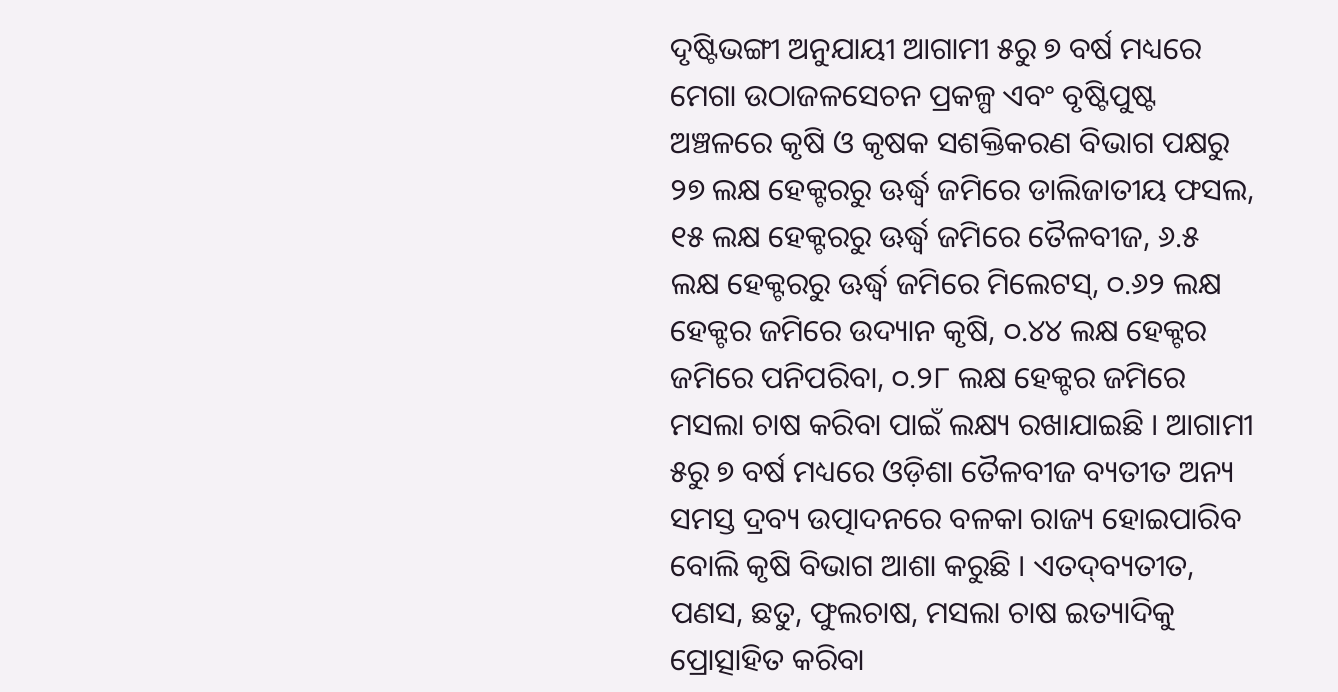ଦୃଷ୍ଟିଭଙ୍ଗୀ ଅନୁଯାୟୀ ଆଗାମୀ ୫ରୁ ୭ ବର୍ଷ ମଧ୍ୟରେ ମେଗା ଉଠାଜଳସେଚନ ପ୍ରକଳ୍ପ ଏବଂ ବୃଷ୍ଟିପୁଷ୍ଟ ଅଞ୍ଚଳରେ କୃଷି ଓ କୃଷକ ସଶକ୍ତିକରଣ ବିଭାଗ ପକ୍ଷରୁ ୨୭ ଲକ୍ଷ ହେକ୍ଟରରୁ ଊର୍ଦ୍ଧ୍ଵ ଜମିରେ ଡାଲିଜାତୀୟ ଫସଲ, ୧୫ ଲକ୍ଷ ହେକ୍ଟରରୁ ଊର୍ଦ୍ଧ୍ଵ ଜମିରେ ତୈଳବୀଜ, ୬.୫ ଲକ୍ଷ ହେକ୍ଟରରୁ ଊର୍ଦ୍ଧ୍ଵ ଜମିରେ ମିଲେଟସ୍, ୦.୬୨ ଲକ୍ଷ ହେକ୍ଟର ଜମିରେ ଉଦ୍ୟାନ କୃଷି, ୦.୪୪ ଲକ୍ଷ ହେକ୍ଟର ଜମିରେ ପନିପରିବା, ୦.୨୮ ଲକ୍ଷ ହେକ୍ଟର ଜମିରେ ମସଲା ଚାଷ କରିବା ପାଇଁ ଲକ୍ଷ୍ୟ ରଖାଯାଇଛି । ଆଗାମୀ ୫ରୁ ୭ ବର୍ଷ ମଧ୍ୟରେ ଓଡ଼ିଶା ତୈଳବୀଜ ବ୍ୟତୀତ ଅନ୍ୟ ସମସ୍ତ ଦ୍ରବ୍ୟ ଉତ୍ପାଦନରେ ବଳକା ରାଜ୍ୟ ହୋଇପାରିବ ବୋଲି କୃଷି ବିଭାଗ ଆଶା କରୁଛି । ଏତଦ୍‌ବ୍ୟତୀତ, ପଣସ, ଛତୁ, ଫୁଲଚାଷ, ମସଲା ଚାଷ ଇତ୍ୟାଦିକୁ ପ୍ରୋତ୍ସାହିତ କରିବା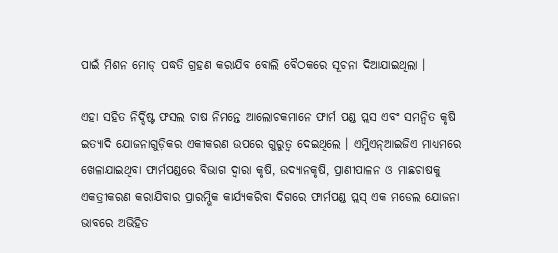ପାଇଁ ମିଶନ ମୋଡ୍ ପଦ୍ଧତି ଗ୍ରହଣ କରାଯିବ ବୋଲି ବୈଠକରେ ସୂଚନା ଦିଆଯାଇଥିଲା ।

ଏହା ସହିତ ନିର୍ଦ୍ଦିଷ୍ଟ ଫସଲ ଚାଷ ନିମନ୍ତେ ଆଲୋଚକମାନେ ଫାର୍ମ ପଣ୍ଡ ପ୍ଲସ ଏବଂ ସମନ୍ବିତ କୃଷି ଇତ୍ୟାଦି ଯୋଜନାଗୁଡ଼ିକର ଏକୀକରଣ ଉପରେ ଗୁରୁତ୍ଵ ଦେଇଥିଲେ । ଏମ୍ଜିଏନ୍‌ଆଇଜିଏ ମାଧ୍ୟମରେ ଖେଳାଯାଇଥିବା ଫାର୍ମପଣ୍ଡରେ ବିଭାଗ ଦ୍ଵାରା କୃଷି, ଉଦ୍ୟାନକୃଷି, ପ୍ରାଣୀପାଳନ ଓ ମାଛଚାଷକୁ ଏକତ୍ରୀକରଣ କରାଯିବାର ପ୍ରାରମ୍ଭିକ କାର୍ଯ୍ୟକରିବା ଦିଗରେ ଫାର୍ମପଣ୍ଡ ପ୍ଲସ୍ ଏକ ମଡେଲ ଯୋଜନା ଭାବରେ ଅଭିହିତ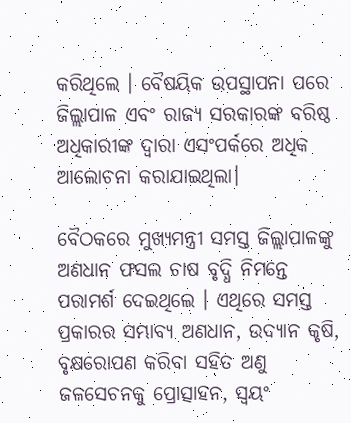କରିଥିଲେ । ବୈଷୟିକ ଉପସ୍ଥାପନା ପରେ ଜିଲ୍ଲାପାଳ ଏବଂ ରାଜ୍ୟ ସରକାରଙ୍କ ବରିଷ୍ଠ ଅଧିକାରୀଙ୍କ ଦ୍ଵାରା ଏସଂପର୍କରେ ଅଧିକ ଆଲୋଚନା କରାଯାଇଥିଲା।

ବୈଠକରେ ମୁଖ୍ୟମନ୍ତ୍ରୀ ସମସ୍ତ ଜିଲ୍ଲାପାଳଙ୍କୁ ଅଣଧାନ ଫସଲ ଚାଷ ବୃଦ୍ଧି ନିମନ୍ତେ ପରାମର୍ଶ ଦେଇଥିଲେ । ଏଥିରେ ସମସ୍ତ ପ୍ରକାରର ସମ୍ଭାବ୍ୟ ଅଣଧାନ, ଉଦ୍ୟାନ କୃଷି, ବୃକ୍ଷରୋପଣ କରିବା ସହିତ ଅଣୁ ଜଳସେଚନକୁ ପ୍ରୋତ୍ସାହନ, ସ୍ଵୟଂ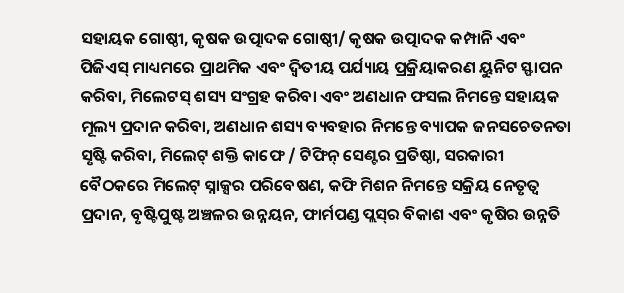ସହାୟକ ଗୋଷ୍ଠୀ, କୃଷକ ଉତ୍ପାଦକ ଗୋଷ୍ଠୀ/ କୃଷକ ଉତ୍ପାଦକ କମ୍ପାନି ଏବଂ ପିଜିଏସ୍‌ ମାଧ୍ୟମରେ ପ୍ରାଥମିକ ଏବଂ ଦ୍ବିତୀୟ ପର୍ଯ୍ୟାୟ ପ୍ରକ୍ରିୟାକରଣ ୟୁନିଟ ସ୍ଫାପନ କରିବା, ମିଲେଟସ୍‌ ଶସ୍ୟ ସଂଗ୍ରହ କରିବା ଏବଂ ଅଣଧାନ ଫସଲ ନିମନ୍ତେ ସହାୟକ ମୂଲ୍ୟ ପ୍ରଦାନ କରିବା, ଅଣଧାନ ଶସ୍ୟ ବ୍ୟବହାର ନିମନ୍ତେ ବ୍ୟାପକ ଜନସଚେତନତା ସୃଷ୍ଟି କରିବା, ମିଲେଟ୍‌ ଶକ୍ତି କାଫେ / ଟିଫିନ୍ ସେଣ୍ଟର ପ୍ରତିଷ୍ଠା, ସରକାରୀ ବୈଠକରେ ମିଲେଟ୍ ସ୍ନାକ୍ସର ପରିବେଷଣ, କଫି ମିଶନ ନିମନ୍ତେ ସକ୍ରିୟ ନେତୃତ୍ଵ ପ୍ରଦାନ, ବୃଷ୍ଟିପୁଷ୍ଟ ଅଞ୍ଚଳର ଉନ୍ନୟନ, ଫାର୍ମପଣ୍ଡ ପ୍ଲସ୍‌ର ବିକାଶ ଏବଂ କୃଷିର ଉନ୍ନତି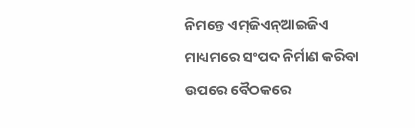ନିମନ୍ତେ ଏମ୍‌ଜିଏନ୍‌ଆଇଜିଏ ମାଧ୍ୟମରେ ସଂପଦ ନିର୍ମାଣ କରିବା ଉପରେ ବୈଠକରେ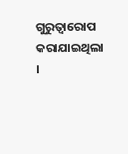ଗୁରୁତ୍ୱାରୋପ କରାଯାଇଥିଲା ।